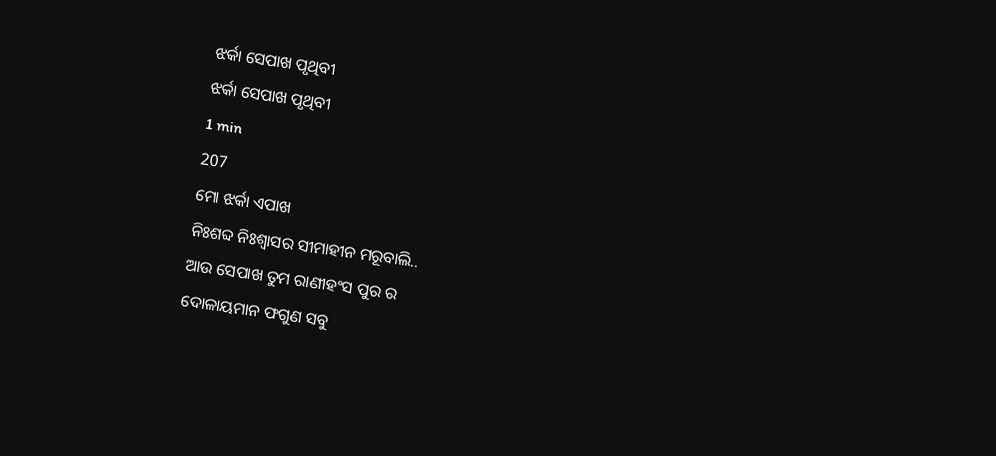ଝର୍କା ସେପାଖ ପୃଥିବୀ
ଝର୍କା ସେପାଖ ପୃଥିବୀ
1 min
207
ମୋ ଝର୍କା ଏପାଖ
ନିଃଶବ୍ଦ ନିଃଶ୍ଵାସର ସୀମାହୀନ ମରୂବାଲି..
ଆଉ ସେପାଖ ତୁମ ରାଣୀହଂସ ପୁର ର
ଦୋଳାୟମାନ ଫଗୁଣ ସବୁ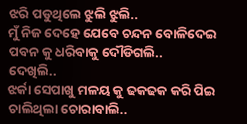ଝରି ପଡୁଥିଲେ ଝୁଲି ଝୁଲି..
ମୁଁ ନିଜ ଦେହେ ଯେବେ ଚନ୍ଦନ ବୋଳିଦେଇ ପବନ କୁ ଧରିବାକୁ ଦୌଡିଗଲି..
ଦେଖିଲି..
ଝର୍କା ସେପାଖୁ ମଳୟ କୁ ଢକଢକ କରି ପିଇ ଚାଲିଥିଲା ଚୋରାବାଲି..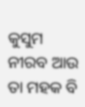କୁସୁମ ନୀରବ ଆଉ ତା ମହକ ବି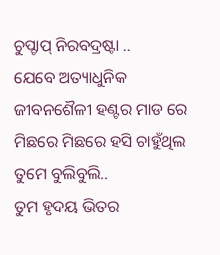ଚୁପ୍ଚାପ୍ ନିରବଦ୍ରଷ୍ଟା ..
ଯେବେ ଅତ୍ୟାଧୁନିକ ଜୀବନଶୈଳୀ ହଣ୍ଟର ମାଡ ରେ ମିଛରେ ମିଛରେ ହସି ଚାହୁଁଥିଲ ତୁମେ ବୁଲିବୁଲି..
ତୁମ ହୃଦୟ ଭିତର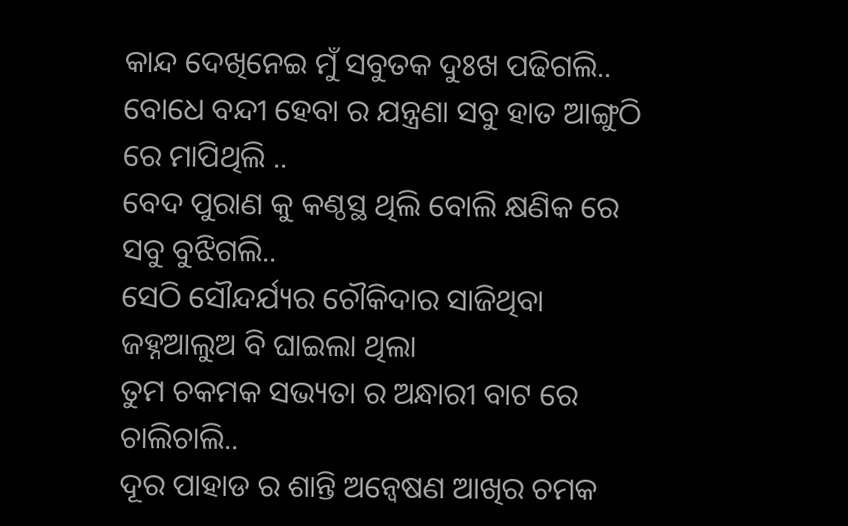କାନ୍ଦ ଦେଖିନେଇ ମୁଁ ସବୁତକ ଦୁଃଖ ପଢିଗଲି..
ବୋଧେ ବନ୍ଦୀ ହେବା ର ଯନ୍ତ୍ରଣା ସବୁ ହାତ ଆଙ୍ଗୁଠି ରେ ମାପିଥିଲି ..
ବେଦ ପୁରାଣ କୁ କଣ୍ଠସ୍ଥ ଥିଲି ବୋଲି କ୍ଷଣିକ ରେ ସବୁ ବୁଝିଗଲି..
ସେଠି ସୌନ୍ଦର୍ଯ୍ୟର ଚୌକିଦାର ସାଜିଥିବା ଜହ୍ନଆଲୁଅ ବି ଘାଇଲା ଥିଲା
ତୁମ ଚକମକ ସଭ୍ୟତା ର ଅନ୍ଧାରୀ ବାଟ ରେ ଚାଲିଚାଲି..
ଦୂର ପାହାଡ ର ଶାନ୍ତି ଅନ୍ୱେଷଣ ଆଖିର ଚମକ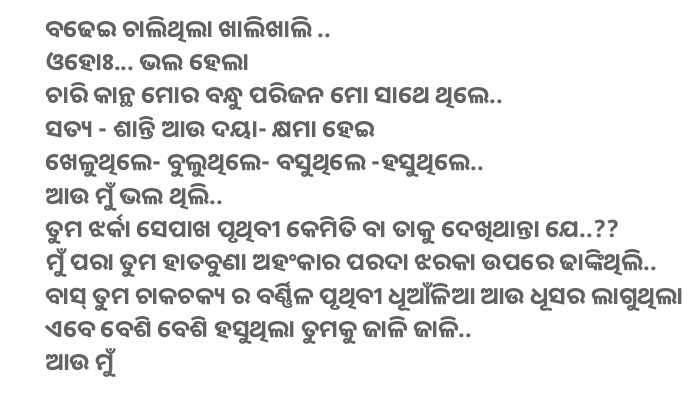ବଢେଇ ଚାଲିଥିଲା ଖାଲିଖାଲି ..
ଓହୋଃ... ଭଲ ହେଲା
ଚାରି କାନ୍ଥ ମୋର ବନ୍ଧୁ ପରିଜନ ମୋ ସାଥେ ଥିଲେ..
ସତ୍ୟ - ଶାନ୍ତି ଆଉ ଦୟା- କ୍ଷମା ହେଇ
ଖେଳୁଥିଲେ- ବୁଲୁଥିଲେ- ବସୁଥିଲେ -ହସୁଥିଲେ..
ଆଉ ମୁଁ ଭଲ ଥିଲି..
ତୁମ ଝର୍କା ସେପାଖ ପୃଥିବୀ କେମିତି ବା ତାକୁ ଦେଖିଥାନ୍ତା ଯେ..??
ମୁଁ ପରା ତୁମ ହାତବୁଣା ଅହଂକାର ପରଦା ଝରକା ଉପରେ ଢାଙ୍କିଥିଲି..
ବାସ୍ ତୁମ ଚାକଚକ୍ୟ ର ବର୍ଣ୍ଣିଳ ପୃଥିବୀ ଧୂଆଁଳିଆ ଆଉ ଧୂସର ଲାଗୁଥିଲା
ଏବେ ବେଶି ବେଶି ହସୁଥିଲା ତୁମକୁ ଜାଳି ଜାଳି..
ଆଉ ମୁଁ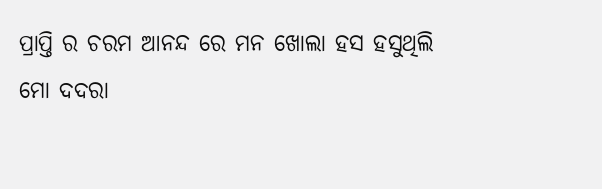ପ୍ରାପ୍ତି ର ଚରମ ଆନନ୍ଦ ରେ ମନ ଖୋଲା ହସ ହସୁଥିଲି
ମୋ ଦଦରା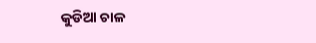କୁଡିଆ ଚାଳ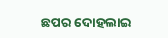ଛପର ଦୋହଲାଇ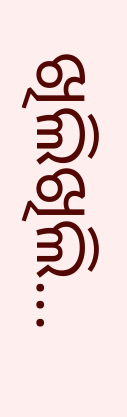ଖିଲିଖିଲି...